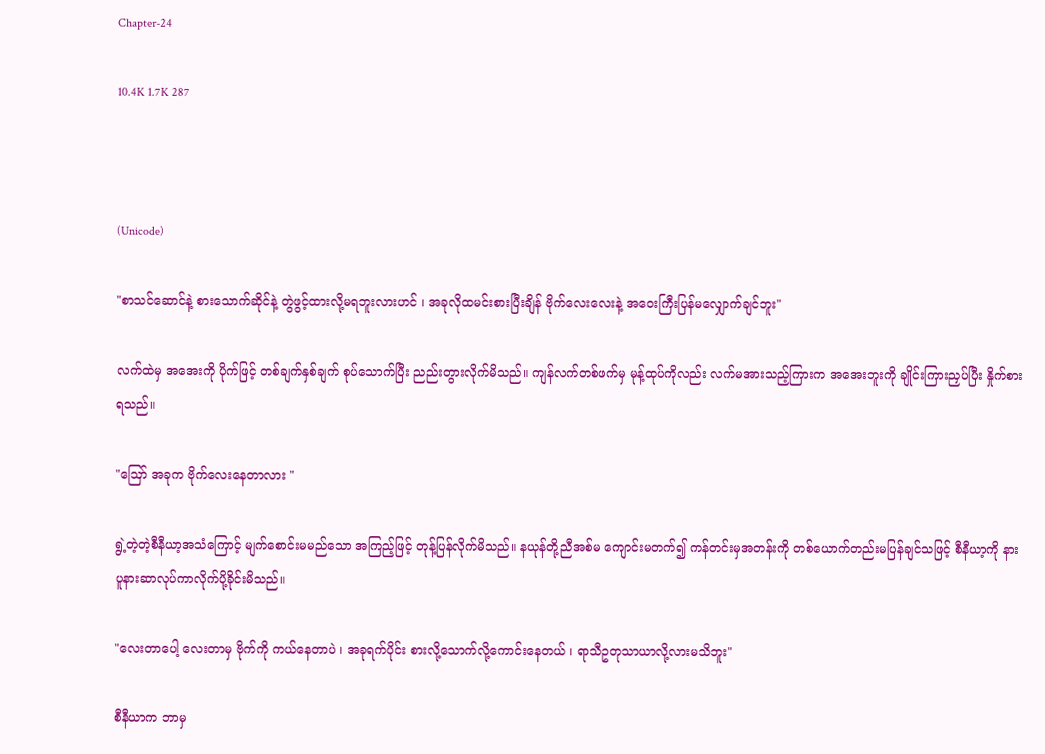Chapter-24

10.4K 1.7K 287



(Unicode)

"စာသင်ဆောင်နဲ့ စားသောက်ဆိုင်နဲ့ တွဲဖွင့်ထားလို့မရဘူးလားဟင် ၊ အခုလိုထမင်းစားပြီးချိန် ဗိုက်လေးလေးနဲ့ အဝေးကြီးပြန်မလျှောက်ချင်ဘူး"

လက်ထဲမှ အအေးကို ပိုက်ဖြင့် တစ်ချက်နှစ်ချက် စုပ်သောက်ပြီး ညည်းတွားလိုက်မိသည်။ ကျန်လက်တစ်ဖက်မှ မုန့်ထုပ်ကိုလည်း လက်မအားသည့်ကြားက အအေးဘူးကို ချိုင်းကြားညှပ်ပြီး နှိုက်စားရသည်။

"ဪ အခုက ဗိုက်လေးနေတာလား "

ရွဲ့တဲ့တဲ့စီနီယာ့အသံကြောင့် မျက်စောင်းမမည်သော အကြည့်ဖြင့် တုန့်ပြန်လိုက်မိသည်။ နယုန်တို့ညီအစ်မ ကျောင်းမတက်၍ ကန်တင်းမှအတန်းကို တစ်ယောက်တည်းမပြန်ချင်သဖြင့် စီနီယာ့ကို နားပူနားဆာလုပ်ကာလိုက်ပို့ခိုင်းမိသည်။

"လေးတာပေါ့ လေးတာမှ ဗိုက်ကို ကယ်နေတာပဲ ၊ အခုရက်ပိုင်း စားလို့သောက်လို့ကောင်းနေတယ် ၊ ရာသီဥတုသာယာလို့လားမသိဘူး"

စီနီယာက ဘာမှ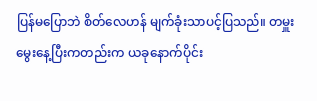ပြန်မပြောဘဲ စိတ်လေဟန် မျက်ခုံးသာပင့်ပြသည်။ တမှူးမွေးနေ့ပြီးကတည်းက ယခုနောက်ပိုင်း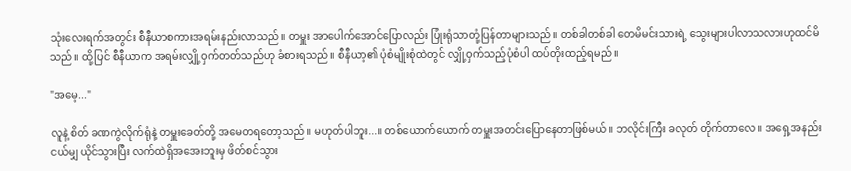သုံးလေးရက်အတွင်း စီနီယာစကားအရမ်းနည်းလာသည်။ တမှူး အာပေါက်အောင်ပြောလည်း ပြုံးရုံသာတုံ့ပြန်တာများသည်။ တစ်ခါတစ်ခါ တေမိမင်းသားရဲ့ သွေးများပါလာသလားဟုထင်မိသည်။ ထို့ပြင် စီနီယာက အရမ်းလျှို့ဝှက်တတ်သည်ဟု ခံစားရသည်။ စီနီယာ့၏ ပုံစံမျိုးစုံထဲတွင် လျှို့ဝှက်သည့်ပုံစံပါ ထပ်တိုးထည့်ရမည်။

"အမေ့..."

လူနဲ့ စိတ် ခဏကွဲလိုက်ရုံနဲ့ တမှူးခေတ်တို့ အမေတရတော့သည်။ မဟုတ်ပါဘူး...။ တစ်ယောက်ယောက် တမှူးအတင်းပြောနေတာဖြစ်မယ်။ ဘလိုင်းကြီး ခလုတ် တိုက်တာလေ။ အရှေ့အနည်းငယ်မျှ ယိုင်သွားပြီး လက်ထဲရှိအအေးဘူးမှ ဖိတ်စင်သွား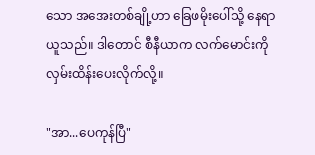သော အအေးတစ်ချို့ဟာ ခြေဖမိုးပေါ်သို့ နေရာယူသည်။ ဒါတောင် စီနီယာက လက်မောင်းကို လှမ်းထိန်းပေးလိုက်လို့။

"အာ...ပေကုန်ပြီ"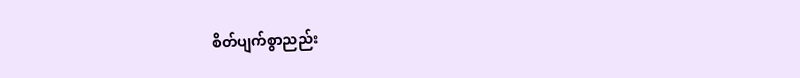စိတ်ပျက်စွာညည်း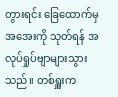တွားရင်း ခြေထောက်မှ အအေးကို သုတ်ရန် အလုပ်ရှုပ်ဗျာများသွားသည်။ တစ်ရှူးက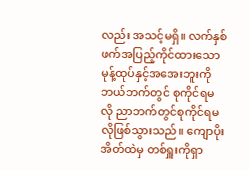လည်း အသင့်မရှိ။ လက်နှစ်ဖက်အပြည့်ကိုင်ထားသော မုန့်ထုပ်နှင့်အအေးဘူးကို ဘယ်ဘက်တွင် စုကိုင်ရမလို ညာဘက်တွင်စုကိုင်ရမလိုဖြစ်သွားသည်။ ကျောပိုးအိတ်ထဲမှ တစ်ရှူးကိုရှာ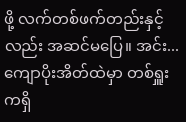ဖို့ လက်တစ်ဖက်တည်းနှင့်လည်း အဆင်မပြေ။ အင်း...ကျောပိုးအိတ်ထဲမှာ တစ်ရှူးကရှိ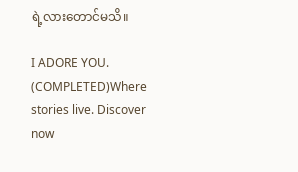ရဲ့လားတောင်မသိ။

I ADORE YOU. (COMPLETED)Where stories live. Discover now